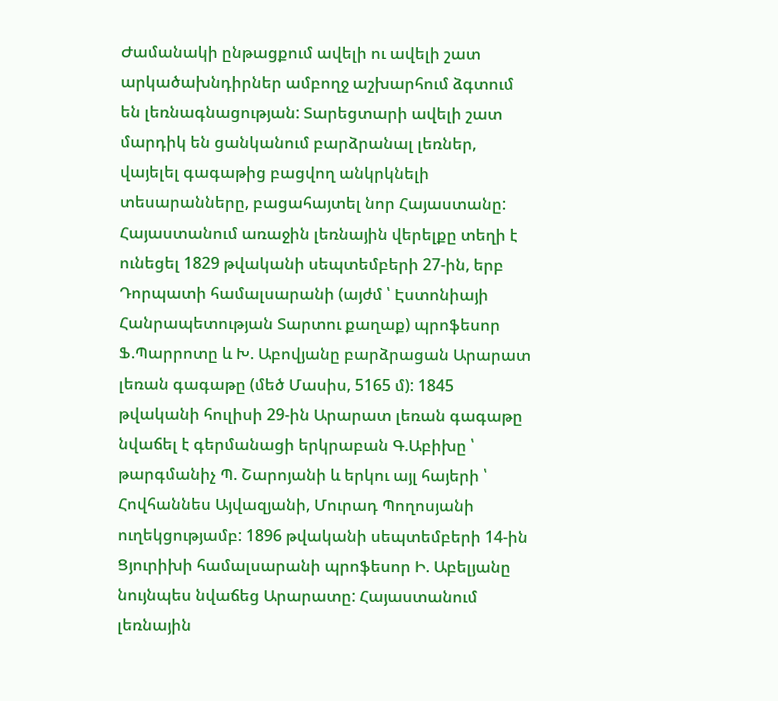Ժամանակի ընթացքում ավելի ու ավելի շատ արկածախնդիրներ ամբողջ աշխարհում ձգտում են լեռնագնացության: Տարեցտարի ավելի շատ մարդիկ են ցանկանում բարձրանալ լեռներ, վայելել գագաթից բացվող անկրկնելի տեսարանները, բացահայտել նոր Հայաստանը:
Հայաստանում առաջին լեռնային վերելքը տեղի է ունեցել 1829 թվականի սեպտեմբերի 27-ին, երբ Դորպատի համալսարանի (այժմ ՝ Էստոնիայի Հանրապետության Տարտու քաղաք) պրոֆեսոր Ֆ.Պարրոտը և Խ. Աբովյանը բարձրացան Արարատ լեռան գագաթը (մեծ Մասիս, 5165 մ): 1845 թվականի հուլիսի 29-ին Արարատ լեռան գագաթը նվաճել է գերմանացի երկրաբան Գ.Աբիխը ՝ թարգմանիչ Պ. Շարոյանի և երկու այլ հայերի ՝ Հովհաննես Այվազյանի, Մուրադ Պողոսյանի ուղեկցությամբ: 1896 թվականի սեպտեմբերի 14-ին Ցյուրիխի համալսարանի պրոֆեսոր Ի. Աբելյանը նույնպես նվաճեց Արարատը: Հայաստանում լեռնային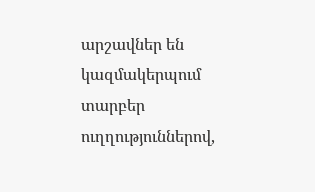արշավներ են կազմակերպում տարբեր ուղղություններով,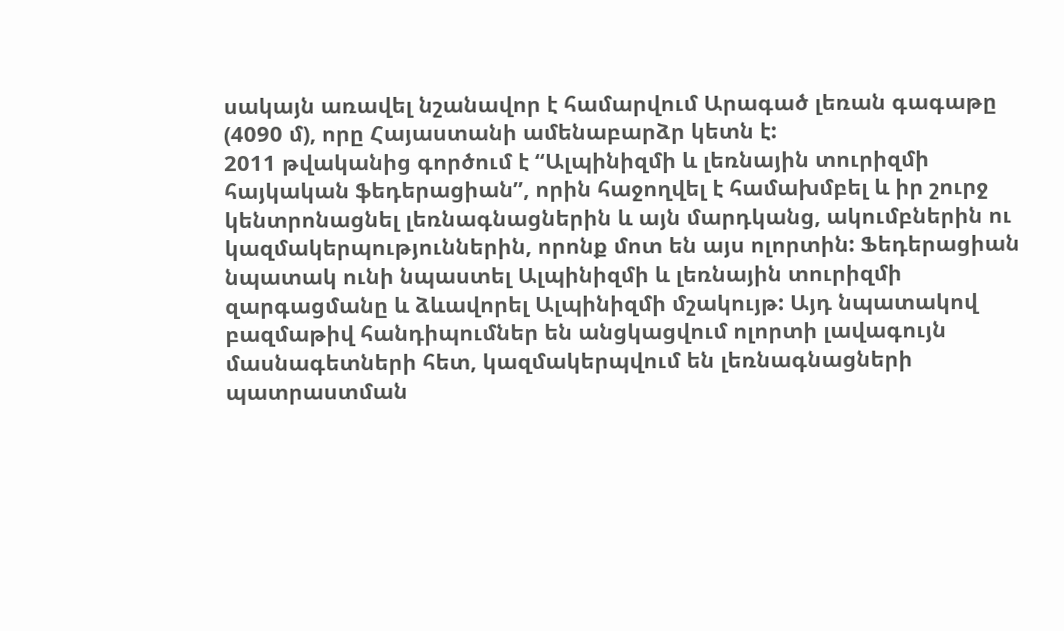սակայն առավել նշանավոր է համարվում Արագած լեռան գագաթը (4090 մ), որը Հայաստանի ամենաբարձր կետն է:
2011 թվականից գործում է “Ալպինիզմի և լեռնային տուրիզմի հայկական ֆեդերացիան”, որին հաջողվել է համախմբել և իր շուրջ կենտրոնացնել լեռնագնացներին և այն մարդկանց, ակումբներին ու կազմակերպություններին, որոնք մոտ են այս ոլորտին: Ֆեդերացիան նպատակ ունի նպաստել Ալպինիզմի և լեռնային տուրիզմի զարգացմանը և ձևավորել Ալպինիզմի մշակույթ: Այդ նպատակով բազմաթիվ հանդիպումներ են անցկացվում ոլորտի լավագույն մասնագետների հետ, կազմակերպվում են լեռնագնացների պատրաստման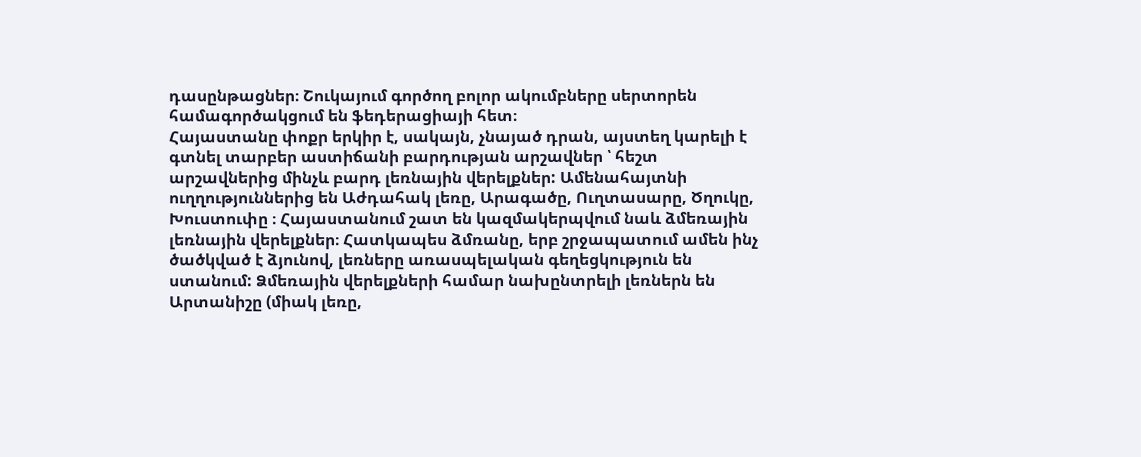դասընթացներ։ Շուկայում գործող բոլոր ակումբները սերտորեն համագործակցում են ֆեդերացիայի հետ։
Հայաստանը փոքր երկիր է, սակայն, չնայած դրան, այստեղ կարելի է գտնել տարբեր աստիճանի բարդության արշավներ ՝ հեշտ արշավներից մինչև բարդ լեռնային վերելքներ: Ամենահայտնի ուղղություններից են Աժդահակ լեռը, Արագածը, Ուղտասարը, Ծղուկը, Խուստուփը ։ Հայաստանում շատ են կազմակերպվում նաև ձմեռային լեռնային վերելքներ։ Հատկապես ձմռանը, երբ շրջապատում ամեն ինչ ծածկված է ձյունով, լեռները առասպելական գեղեցկություն են ստանում: Ձմեռային վերելքների համար նախընտրելի լեռներն են Արտանիշը (միակ լեռը,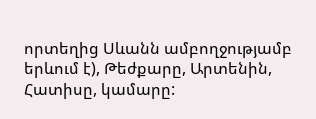որտեղից Սևանն ամբողջությամբ երևում է), Թեժքարը, Արտենին, Հատիսը, կամարը: